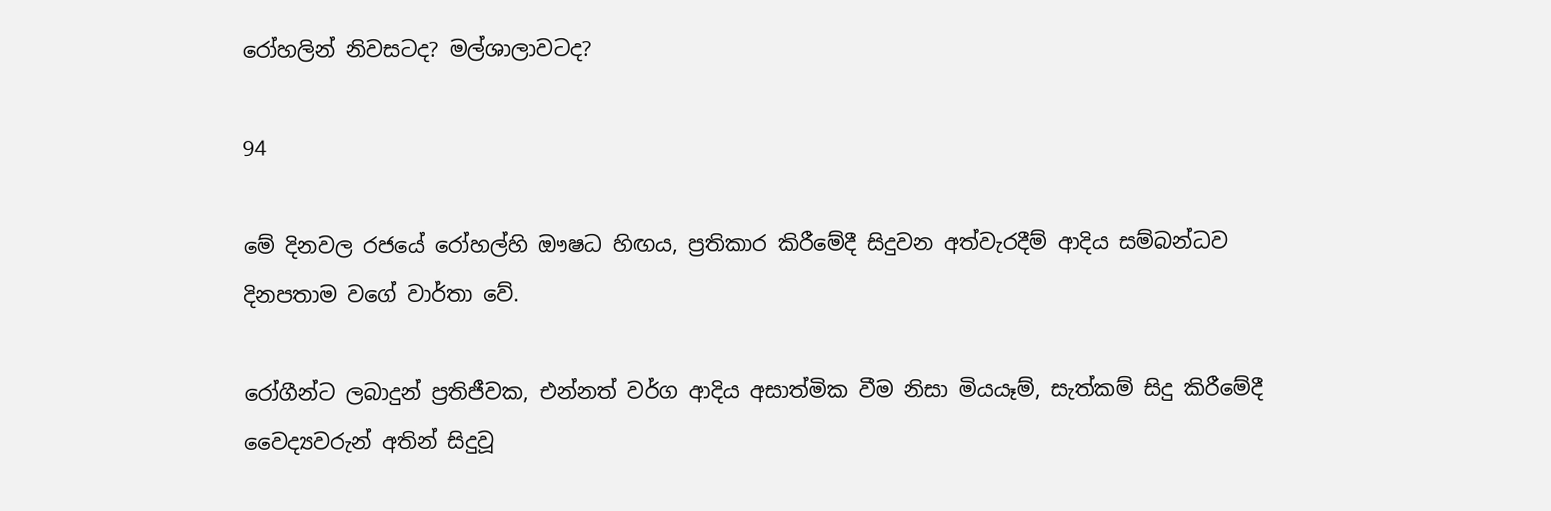රෝහලින් නිවසටද? මල්ශාලාවටද?

94

මේ දිනවල රජයේ රෝහල්හි ඖෂධ හිඟය, ප්‍රතිකාර කිරීමේදී සිදුවන අත්වැරදීම් ආදිය සම්බන්ධව දිනපතාම වගේ වාර්තා වේ.

රෝගීන්ට ලබාදුන් ප්‍රතිජීවක, එන්නත් වර්ග ආදිය අසාත්මික වීම නිසා මියයෑම්, සැත්කම් සිදු කිරීමේදී වෛද්‍යවරුන් අතින් සිදුවූ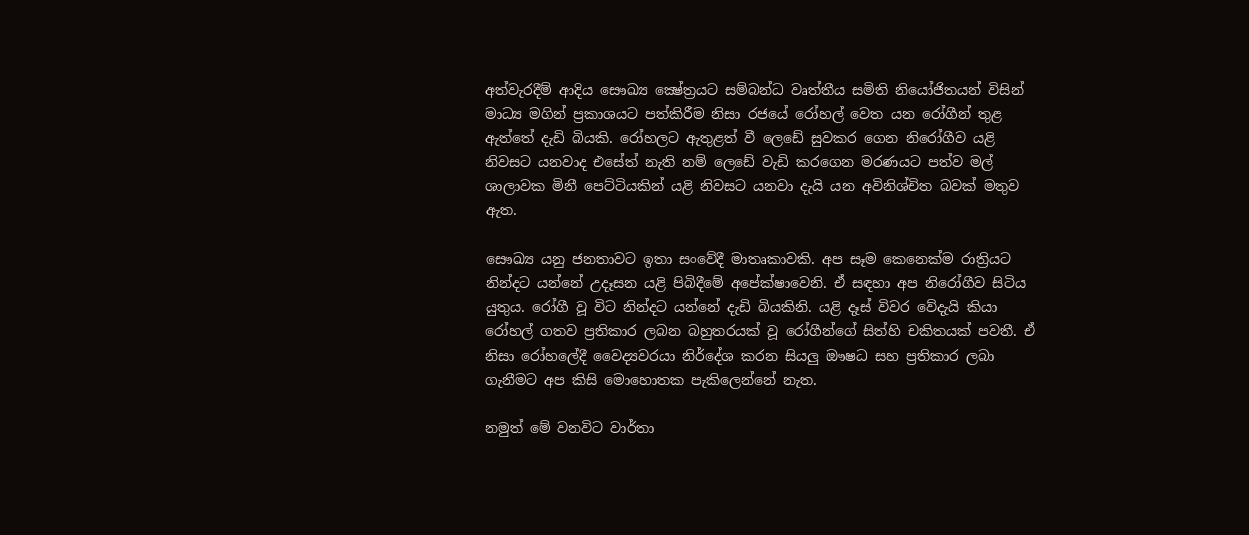අත්වැරදීම් ආදිය සෞඛ්‍ය ක්‍ෂේත්‍රයට සම්බන්ධ වෘත්තීය සමිති නියෝජිතයන් විසින් මාධ්‍ය මගින් ප්‍රකාශයට පත්කිරීම නිසා රජයේ රෝහල් වෙත යන රෝගීන් තුළ ඇත්තේ දැඩි බියකි. රෝහලට ඇතුළත් වී ලෙඩේ සුවකර ගෙන නිරෝගීව යළි නිවසට යනවාද එසේත් නැති නම් ලෙඩේ වැඩි කරගෙන මරණයට පත්ව මල් ශාලාවක මිනී පෙට්ටියකින් යළි නිවසට යනවා දැයි යන අවිනිශ්චිත බවක් මතුව ඇත.

සෞඛ්‍ය යනු ජනතාවට ඉතා සංවේදී මාතෘකාවකි. අප සෑම කෙනෙක්ම රාත්‍රියට නින්දට යන්නේ උදෑසන යළි පිබිදීමේ අපේක්ෂාවෙනි. ඒ සඳහා අප නිරෝගීව සිටිය යුතුය. රෝගී වූ විට නින්දට යන්නේ දැඩි බියකිනි. යළි දෑස් විවර වේදැයි කියා රෝහල් ගතව ප්‍රතිකාර ලබන බහුතරයක් වූ රෝගීන්ගේ සිත්හි චකිතයක් පවතී. ඒ නිසා රෝහලේදී වෛද්‍යවරයා නිර්දේශ කරන සියලු ඖෂධ සහ ප්‍රතිකාර ලබා ගැනීමට අප කිසි මොහොතක පැකිලෙන්නේ නැත.

නමුත් මේ වනවිට වාර්තා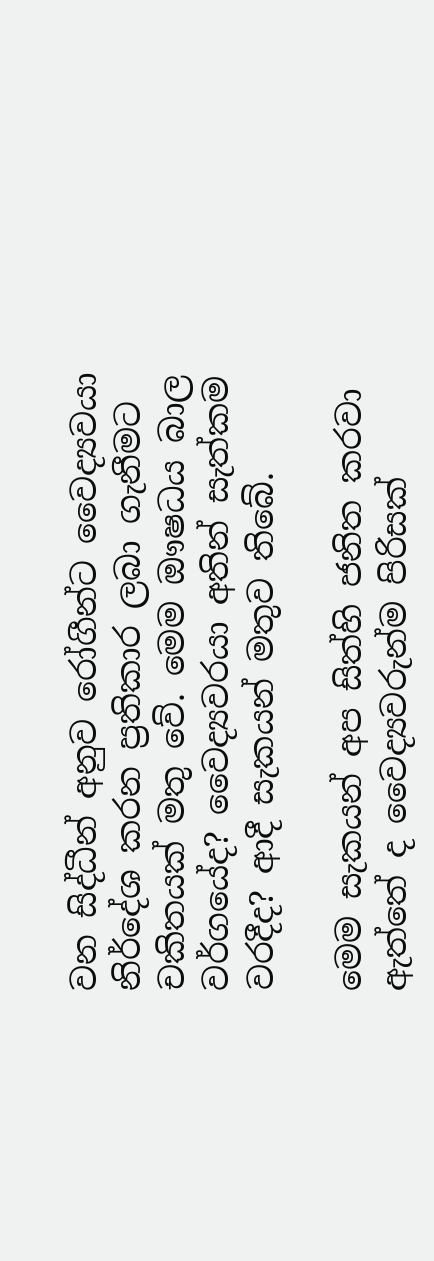වන සිද්ධීන් අනුව රෝගීන්ට වෛද්‍යවයා නිර්දේශ කරන ප්‍රතිකාර ලබා ගැනීමට චකිතයක් මතු වේ. මෙම ඖෂධය බාල වර්ගයේද? වෛද්‍යවරයා අතින් සැත්කම වරදීද? ආදී සැකයන් මතුව තිබේ.

මෙම සැකයන් අප සිත්හි ජනිත කරවා ඇත්තේ ද වෛද්‍යවරුන්ම පිරිසක්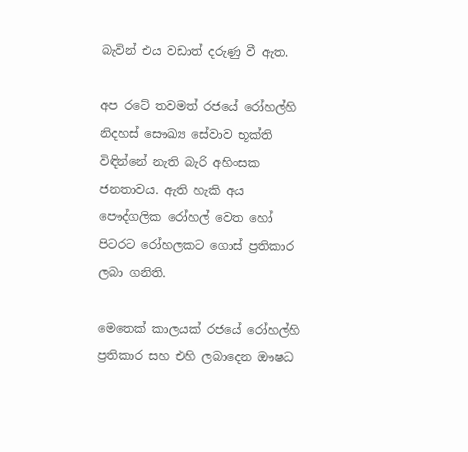බැවින් එය වඩාත් දරුණු වී ඇත.

අප රටේ තවමත් රජයේ රෝහල්හි නිදහස් සෞඛ්‍ය සේවාව භූක්ති විඳින්නේ නැති බැරි අහිංසක ජනතාවය. ඇති හැකි අය පෞද්ගලික රෝහල් වෙත හෝ පිටරට රෝහලකට ගොස් ප්‍රතිකාර ලබා ගනිති.

මෙතෙක් කාලයක් රජයේ රෝහල්හි ප්‍රතිකාර සහ එහි ලබාදෙන ඖෂධ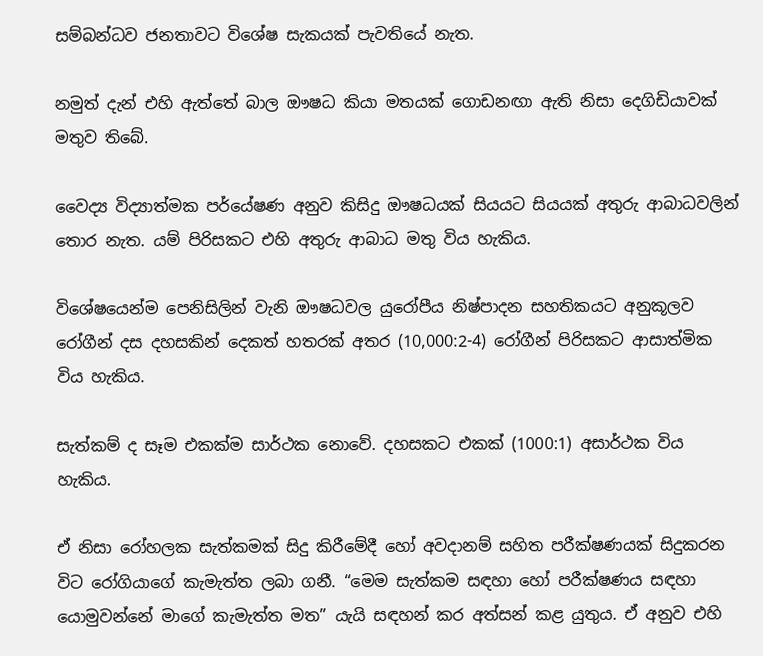සම්බන්ධව ජනතාවට විශේෂ සැකයක් පැවතියේ නැත.

නමුත් දැන් එහි ඇත්තේ බාල ඖෂධ කියා මතයක් ගොඩනඟා ඇති නිසා දෙගිඩියාවක් මතුව තිබේ.

වෛද්‍ය විද්‍යාත්මක පර්යේෂණ අනුව කිසිදු ඖෂධයක් සියයට සියයක් අතුරු ආබාධවලින් තොර නැත. යම් පිරිසකට එහි අතුරු ආබාධ මතු විය හැකිය.

විශේෂයෙන්ම පෙනිසිලින් වැනි ඖෂධවල යුරෝපීය නිෂ්පාදන සහතිකයට අනුකූලව රෝගීන් දස දහසකින් දෙකත් හතරක් අතර (10,000:2-4) රෝගීන් පිරිසකට ආසාත්මික විය හැකිය.

සැත්කම් ද සෑම එකක්ම සාර්ථක නොවේ. දහසකට එකක් (1000:1) අසාර්ථක විය හැකිය.

ඒ නිසා රෝහලක සැත්කමක් සිදු කිරීමේදී හෝ අවදානම් සහිත පරීක්ෂණයක් සිදුකරන විට රෝගියාගේ කැමැත්ත ලබා ගනී. “මෙම සැත්කම සඳහා හෝ පරීක්ෂණය සඳහා යොමුවන්නේ මාගේ කැමැත්ත මත” යැයි සඳහන් කර අත්සන් කළ යුතුය. ඒ අනුව එහි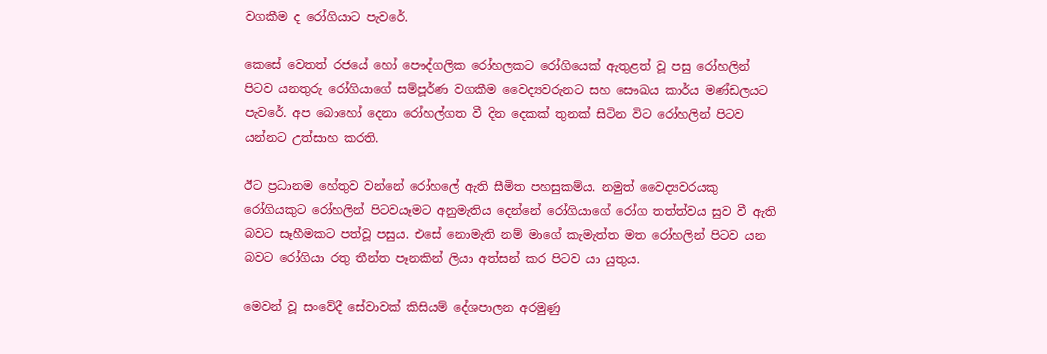වගකීම ද රෝගියාට පැවරේ.

කෙසේ වෙතත් රජයේ හෝ පෞද්ගලික රෝහලකට රෝගියෙක් ඇතුළත් වූ පසු රෝහලින් පිටව යනතුරු රෝගියාගේ සම්පූර්ණ වගකීම වෛද්‍යවරුනට සහ සෞඛය කාර්ය මණ්ඩලයට පැවරේ. අප බොහෝ දෙනා රෝහල්ගත වී දින දෙකක් තුනක් සිටින විට රෝහලින් පිටව යන්නට උත්සාහ කරති.

ඊට ප්‍රධානම හේතුව වන්නේ රෝහලේ ඇති සීමිත පහසුකම්ය. නමුත් වෛද්‍යවරයකු රෝගියකුට රෝහලින් පිටවයෑමට අනුමැතිය දෙන්නේ රෝගියාගේ රෝග තත්ත්වය සුව වී ඇති බවට සෑහීමකට පත්වූ පසුය. එසේ නොමැති නම් මාගේ කැමැත්ත මත රෝහලින් පිටව යන බවට රෝගියා රතු තීන්ත පෑනකින් ලියා අත්සන් කර පිටව යා යුතුය.

මෙවන් වූ සංවේදී සේවාවක් කිසියම් දේශපාලන අරමුණු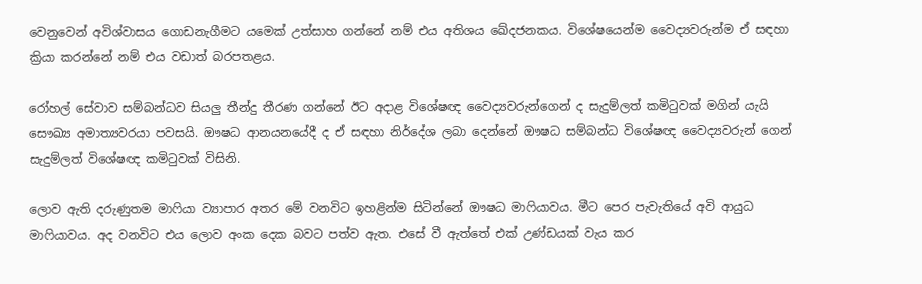වෙනුවෙන් අවිශ්වාසය ගොඩනැගීමට යමෙක් උත්සාහ ගන්නේ නම් එය අතිශය ඛේදජනකය. විශේෂයෙන්ම වෛද්‍යවරුන්ම ඒ සඳහා ක්‍රියා කරන්නේ නම් එය වඩාත් බරපතළය.

රෝහල් සේවාව සම්බන්ධව සියලු තීන්දු තීරණ ගන්නේ ඊට අදාළ විශේෂඥ වෛද්‍යවරුන්ගෙන් ද සැදුම්ලත් කමිටුවක් මගින් යැයි සෞඛ්‍ය අමාත්‍යවරයා පවසයි. ඖෂධ ආනයනයේදී ද ඒ සඳහා නිර්දේශ ලබා දෙන්නේ ඖෂධ සම්බන්ධ විශේෂඥ වෛද්‍යවරුන් ගෙන් සැදුම්ලත් විශේෂඥ කමිටුවක් විසිනි.

ලොව ඇති දරුණුතම මාෆියා ව්‍යාපාර අතර මේ වනවිට ඉහළින්ම සිටින්නේ ඖෂධ මාෆියාවය. මීට පෙර පැවැතියේ අවි ආයුධ මාෆියාවය. අද වනවිට එය ලොව අංක දෙක බවට පත්ව ඇත. එසේ වී ඇත්තේ එක් උණ්ඩයක් වැය කර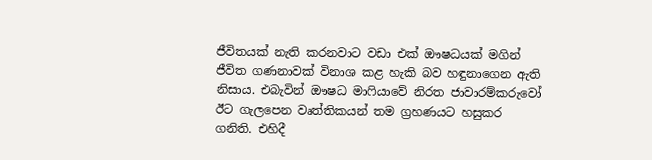ජීවිතයක් නැති කරනවාට වඩා එක් ඖෂධයක් මගින් ජීවිත ගණනාවක් විනාශ කළ හැකි බව හඳුනාගෙන ඇති නිසාය. එබැවින් ඖෂධ මාෆියාවේ නිරත ජාවාරම්කරුවෝ ඊට ගැලපෙන වෘත්තිකයන් තම ග්‍රහණයට හසුකර ගනිති. එහිදී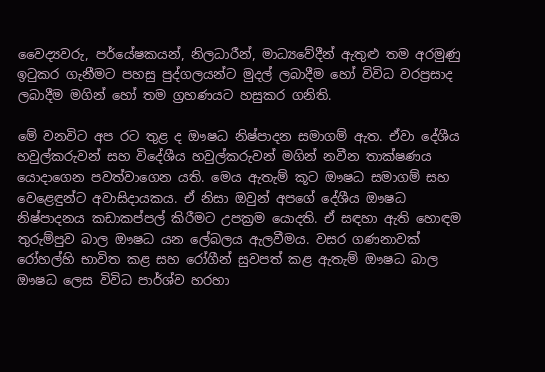වෛද්‍යවරු, පර්යේෂකයන්, නිලධාරීන්, මාධ්‍යවේදීන් ඇතුළු තම අරමුණු ඉටුකර ගැනීමට පහසු පුද්ගලයන්ට මුදල් ලබාදීම හෝ විවිධ වරප්‍රසාද ලබාදීම මගින් හෝ තම ග්‍රහණයට හසුකර ගනිති.

මේ වනවිට අප රට තුළ ද ඖෂධ නිෂ්පාදන සමාගම් ඇත. ඒවා දේශීය හවුල්කරුවන් සහ විදේශීය හවුල්කරුවන් මගින් නවීන තාක්ෂණය යොදාගෙන පවත්වාගෙන යති. මෙය ඇතැම් කූට ඖෂධ සමාගම් සහ වෙළෙඳුන්ට අවාසිදායකය. ඒ නිසා ඔවුන් අපගේ දේශීය ඖෂධ නිෂ්පාදනය කඩාකප්පල් කිරීමට උපක්‍රම යොදති. ඒ සඳහා ඇති හොඳම තුරුම්පුව බාල ඖෂධ යන ලේබලය ඇලවීමය. වසර ගණනාවක් රෝහල්හි භාවිත කළ සහ රෝගීන් සුවපත් කළ ඇතැම් ඖෂධ බාල ඖෂධ ලෙස විවිධ පාර්ශ්ව හරහා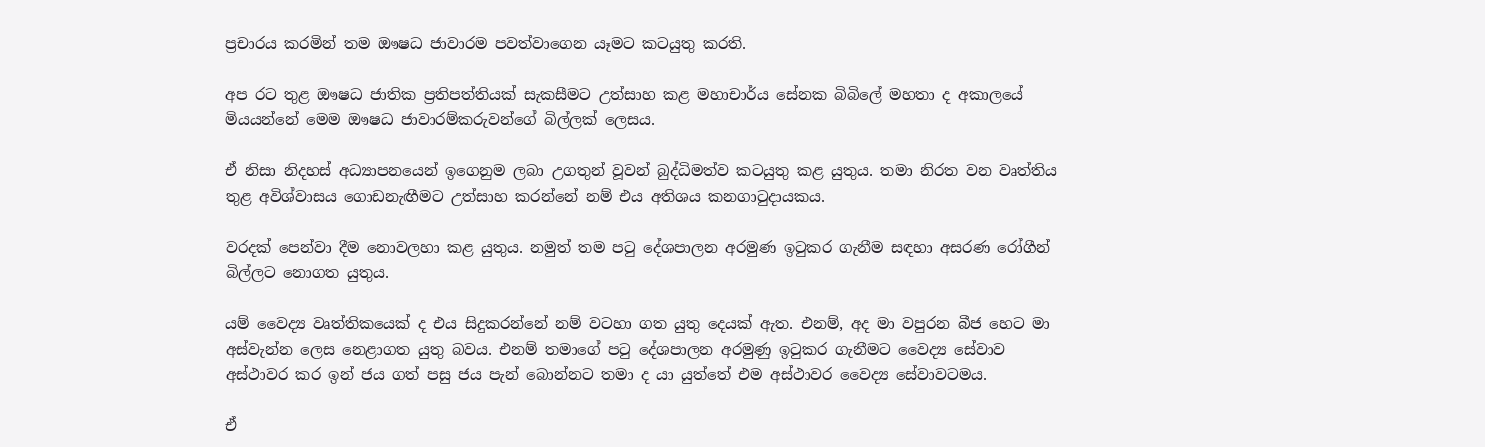ප්‍රචාරය කරමින් තම ඖෂධ ජාවාරම පවත්වාගෙන යෑමට කටයුතු කරති.

අප රට තුළ ඖෂධ ජාතික ප්‍රතිපත්තියක් සැකසීමට උත්සාහ කළ මහාචාර්ය සේනක බිබිලේ මහතා ද අකාලයේ මියයන්නේ මෙම ඖෂධ ජාවාරම්කරුවන්ගේ බිල්ලක් ලෙසය.

ඒ නිසා නිදහස් අධ්‍යාපනයෙන් ඉගෙනුම ලබා උගතුන් වූවන් බුද්ධිමත්ව කටයුතු කළ යුතුය. තමා නිරත වන වෘත්තිය තුළ අවිශ්වාසය ගොඩනැඟීමට උත්සාහ කරන්නේ නම් එය අතිශය කනගාටුදායකය.

වරදක් පෙන්වා දීම නොවලහා කළ යුතුය. නමුත් තම පටු දේශපාලන අරමුණ ඉටුකර ගැනීම සඳහා අසරණ රෝගීන් බිල්ලට නොගත යුතුය.

යම් වෛද්‍ය වෘත්තිකයෙක් ද එය සිදුකරන්නේ නම් වටහා ගත යුතු දෙයක් ඇත. එනම්, අද මා වපුරන බීජ හෙට මා අස්වැන්න ලෙස නෙළාගත යුතු බවය. එනම් තමාගේ පටු දේශපාලන අරමුණු ඉටුකර ගැනීමට වෛද්‍ය සේවාව අස්ථාවර කර ඉන් ජය ගත් පසු ජය පැන් බොන්නට තමා ද යා යුත්තේ එම අස්ථාවර වෛද්‍ය සේවාවටමය.

ඒ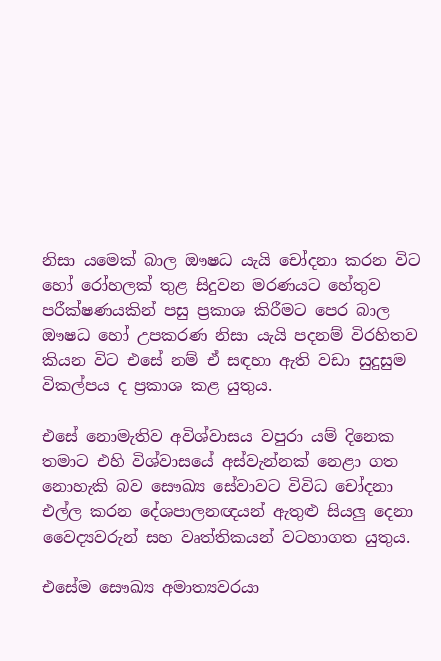නිසා යමෙක් බාල ඖෂධ යැයි චෝදනා කරන විට හෝ රෝහලක් තුළ සිදුවන මරණයට හේතුව පරීක්ෂණයකින් පසු ප්‍රකාශ කිරීමට පෙර බාල ඖෂධ හෝ උපකරණ නිසා යැයි පදනම් විරහිතව කියන විට එසේ නම් ඒ සඳහා ඇති වඩා සුදුසුම විකල්පය ද ප්‍රකාශ කළ යුතුය.

එසේ නොමැතිව අවිශ්වාසය වපුරා යම් දිනෙක තමාට එහි විශ්වාසයේ අස්වැන්නක් නෙළා ගත නොහැකි බව සෞඛ්‍ය සේවාවට විවිධ චෝදනා එල්ල කරන දේශපාලනඥයන් ඇතුළු සියලු දෙනා වෛද්‍යවරුන් සහ වෘත්තිකයන් වටහාගත යුතුය.

එසේම සෞඛ්‍ය අමාත්‍යවරයා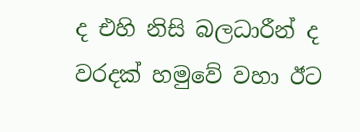ද එහි නිසි බලධාරීන් ද වරදක් හමුවේ වහා ඊට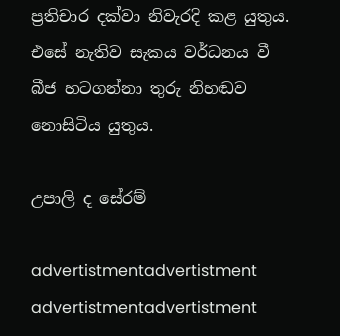ප්‍රතිචාර දක්වා නිවැරදි කළ යුතුය. එසේ නැතිව සැකය වර්ධනය වී බීජ හටගන්නා තුරු නිහඬව නොසිටිය යුතුය.

උපාලි ද සේරම්

advertistmentadvertistment
advertistmentadvertistment